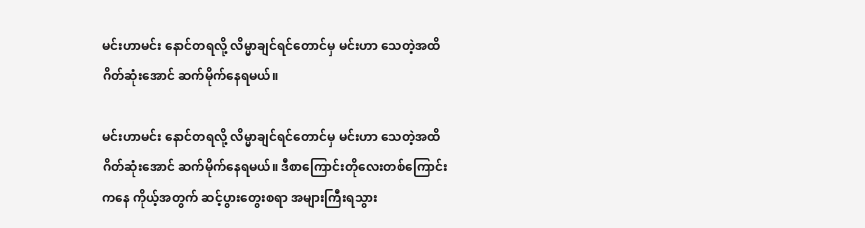မင်းဟာမင်း နောင်တရလို့ လိမ္မာချင်ရင်တောင်မှ မင်းဟာ သေတဲ့အထိ ဂိတ်ဆုံးအောင် ဆက်မိုက်နေရမယ်။

မင်းဟာမင်း နောင်တရလို့ လိမ္မာချင်ရင်တောင်မှ မင်းဟာ သေတဲ့အထိ ဂိတ်ဆုံးအောင် ဆက်မိုက်နေရမယ်။ ဒီစာကြောင်းတိုလေးတစ်ကြောင်းကနေ ကိုယ့်အတွက် ဆင့်ပွားတွေးစရာ အများကြီးရသွား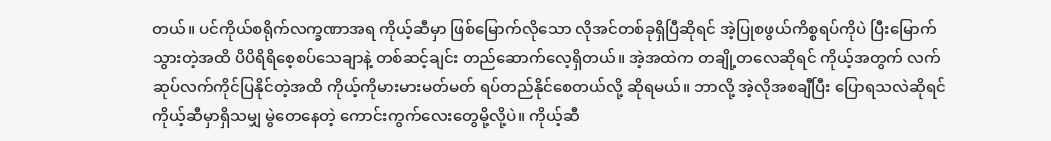တယ်။ ပင်ကိုယ်စရိုက်လက္ခဏာအရ ကိုယ့်ဆီမှာ ဖြစ်မြောက်လိုသော လိုအင်တစ်ခုရှိပြီဆိုရင် အဲ့ပြုစဖွယ်ကိစ္စရပ်ကိုပဲ ပြီးမြောက်သွားတဲ့အထိ ပိပိရိရိစေ့စပ်သေချာနဲ့ တစ်ဆင့်ချင်း တည်ဆောက်လေ့ရှိတယ်။ အဲ့အထဲက တချို့တလေဆိုရင် ကိုယ့်အတွက် လက်ဆုပ်လက်ကိုင်ပြနိုင်တဲ့အထိ ကိုယ့်ကိုမားမားမတ်မတ် ရပ်တည်နိုင်စေတယ်လို့ ဆိုရမယ်။ ဘာလို့ အဲ့လိုအစချီပြီး ပြောရသလဲဆိုရင် ကိုယ့်ဆီမှာရှိသမျှ မွဲတေနေတဲ့ ကောင်းကွက်လေးတွေမို့လို့ပဲ။ ကိုယ့်ဆီ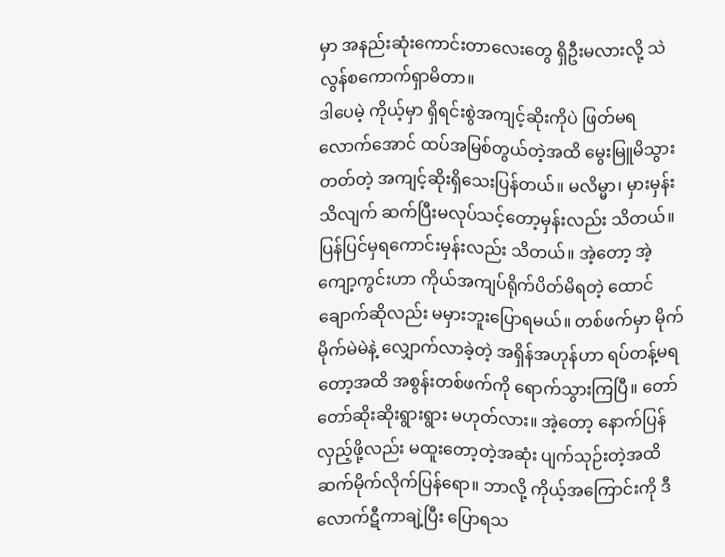မှာ အနည်းဆုံးကောင်းတာလေးတွေ ရှိဦးမလားလို့ သဲလွန်စကောက်ရှာမိတာ။
ဒါပေမဲ့ ကိုယ့်မှာ ရှိရင်းစွဲအကျင့်ဆိုးကိုပဲ ဖြတ်မရလောက်အောင် ထပ်အမြစ်တွယ်တဲ့အထိ မွေးမြူမိသွားတတ်တဲ့ အကျင့်ဆိုးရှိသေးပြန်တယ်။ မလိမ္မာ၊ မှားမှန်းသိလျက် ဆက်ပြီးမလုပ်သင့်တော့မှန်းလည်း သိတယ်။ ပြန်ပြင်မှရကောင်းမှန်းလည်း သိတယ်။ အဲ့တော့ အဲ့ကျော့ကွင်းဟာ ကိုယ်အကျပ်ရိုက်ပိတ်မိရတဲ့ ထောင်ချောက်ဆိုလည်း မမှားဘူးပြောရမယ်။ တစ်ဖက်မှာ မိုက်မိုက်မဲမဲနဲ့ လျှောက်လာခဲ့တဲ့ အရှိန်အဟုန်ဟာ ရပ်တန့်မရတော့အထိ အစွန်းတစ်ဖက်ကို ရောက်သွားကြပြီ။ တော်တော်ဆိုးဆိုးရွားရွား မဟုတ်လား။ အဲ့တော့ နောက်ပြန်လှည့်ဖို့လည်း မထူးတော့တဲ့အဆုံး ပျက်သုဉ်းတဲ့အထိ ဆက်မိုက်လိုက်ပြန်ရော။ ဘာလို့ ကိုယ့်အကြောင်းကို ဒီလောက်ဋီကာချဲ့ပြီး ပြောရသ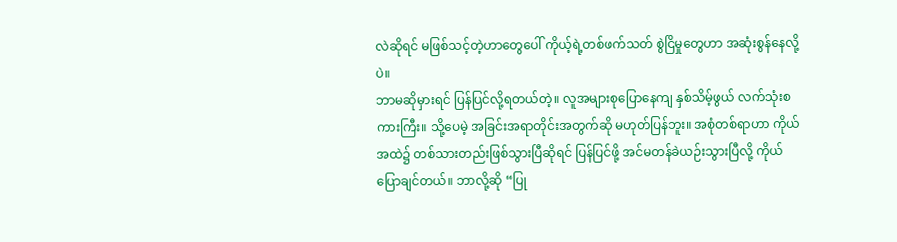လဲဆိုရင် မဖြစ်သင့်တဲ့ဟာတွေပေါ် ကိုယ့်ရဲ့တစ်ဖက်သတ် စွဲငြိမှုတွေဟာ အဆုံးစွန်နေလို့ပဲ။
ဘာမဆိုမှားရင် ပြန်ပြင်လို့ရတယ်တဲ့။ လူအများစုပြောနေကျ နှစ်သိမ့်ဖွယ် လက်သုံးစကားကြီး။ သို့ပေမဲ့ အခြင်းအရာတိုင်းအတွက်ဆို မဟုတ်ပြန်ဘူး။ အစုံတစ်ရာဟာ ကိုယ်အထဲ၌ တစ်သားတည်းဖြစ်သွားပြီဆိုရင် ပြန်ပြင်ဖို့ အင်မတန်ခဲယဉ်းသွားပြီလို့ ကိုယ်ပြောချင်တယ်။ ဘာလို့ဆို “ပြု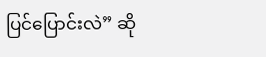ပြင်ပြောင်းလဲ” ဆို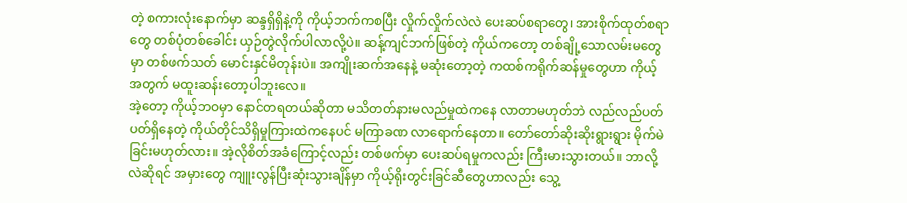တဲ့ စကားလုံးနောက်မှာ ဆန္ဒရှိရှိနဲ့ကို ကိုယ့်ဘက်ကစပြီး လှိုက်လှိုက်လဲလဲ ပေးဆပ်စရာတွေ၊ အားစိုက်ထုတ်စရာတွေ တစ်ပုံတစ်ခေါင်း ယှဉ်တွဲလိုက်ပါလာလို့ပဲ။ ဆန့်ကျင်ဘက်ဖြစ်တဲ့ ကိုယ်ကတော့ တစ်ချို့သောလမ်းမတွေမှာ တစ်ဖက်သတ် မောင်းနှင်မိတုန်းပဲ။ အကျိုးဆက်အနေနဲ့ မဆုံးတော့တဲ့ ကထစ်ကရိုက်ဆန်မှုတွေဟာ ကိုယ့်အတွက် မထူးဆန်းတော့ပါဘူးလေ။
အဲ့တော့ ကိုယ့်ဘဝမှာ နောင်တရတယ်ဆိုတာ မသိတတ်နားမလည်မှုထဲကနေ လာတာမဟုတ်ဘဲ လည်လည်ပတ်ပတ်ရှိနေတဲ့ ကိုယ်တိုင်သိရှိမှုကြားထဲကနေပင် မကြာခဏ လာရောက်နေတာ။ တော်တော်ဆိုးဆိုးရွားရွား မိုက်မဲခြင်းမဟုတ်လား။ အဲ့လိုစိတ်အခံကြောင့်လည်း တစ်ဖက်မှာ ပေးဆပ်ရမှုကလည်း ကြီးမားသွားတယ်။ ဘာလို့လဲဆိုရင် အမှားတွေ ကျူးလွန်ပြီးဆုံးသွားချိန်မှာ ကိုယ့်ရိုးတွင်းခြင်ဆီတွေဟာလည်း သွေ့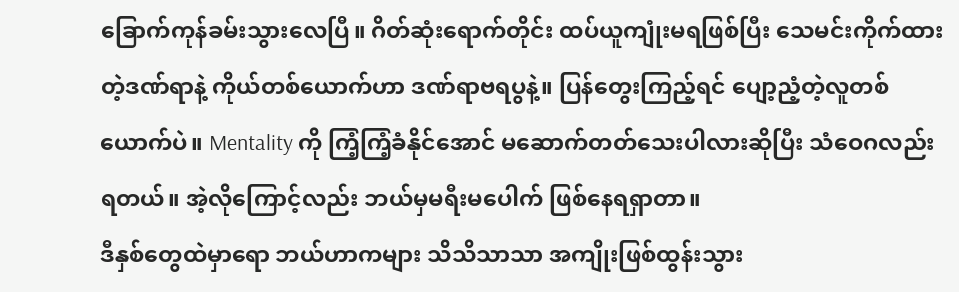ခြောက်ကုန်ခမ်းသွားလေပြီ။ ဂိတ်ဆုံးရောက်တိုင်း ထပ်ယူကျုံးမရဖြစ်ပြီး သေမင်းကိုက်ထားတဲ့ဒဏ်ရာနဲ့ ကိုယ်တစ်ယောက်ဟာ ဒဏ်ရာဗရပွနဲ့။ ပြန်တွေးကြည့်ရင် ပျော့ညံ့တဲ့လူတစ်ယောက်ပဲ။ Mentality ကို ကြံ့ကြံ့ခံနိုင်အောင် မဆောက်တတ်သေးပါလားဆိုပြီး သံဝေဂလည်းရတယ်။ အဲ့လိုကြောင့်လည်း ဘယ်မှမရီးမပေါက် ဖြစ်နေရရှာတာ။
ဒီနှစ်တွေထဲမှာရော ဘယ်ဟာကများ သိသိသာသာ အကျိုးဖြစ်ထွန်းသွား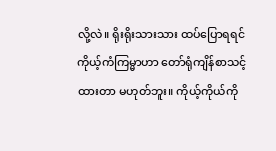လို့လဲ။ ရိုးရိုးသားသား ထပ်ပြောရရင် ကိုယ့်ကံကြမ္မာဟာ တော်ရုံကျိန်စာသင့်ထားတာ မဟုတ်ဘူး။ ကိုယ့်ကိုယ်ကို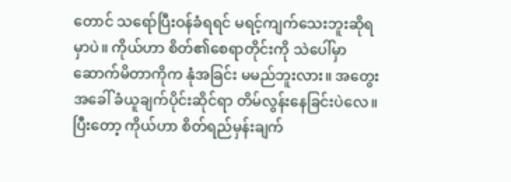တောင် သရော်ပြီးဝန်ခံရရင် မရင့်ကျက်သေးဘူးဆိုရမှာပဲ။ ကိုယ်ဟာ စိတ်၏စေရာတိုင်းကို သဲပေါ်မှာဆောက်မိတာကိုက နုံအခြင်း မမည်ဘူးလား။ အတွေးအခေါ် ခံယူချက်ပိုင်းဆိုင်ရာ တိမ်လွန်းနေခြင်းပဲလေ။ ပြီးတော့ ကိုယ်ဟာ စိတ်ရည်မှန်းချက်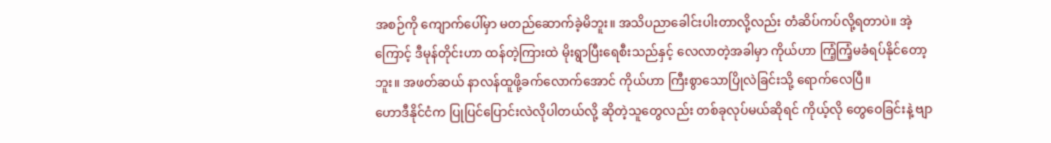အစဉ်ကို ကျောက်ပေါ်မှာ မတည်ဆောက်ခဲ့မိဘူး။ အသိပညာခေါင်းပါးတာလို့လည်း တံဆိပ်ကပ်လို့ရတာပဲ။ အဲ့ကြောင့် ဒီမုန်တိုင်းဟာ ထန်တဲ့ကြားထဲ မိုးရွာပြီးရေစီးသည်နှင့် လေလာတဲ့အခါမှာ ကိုယ်ဟာ ကြံ့ကြံ့မခံရပ်နိုင်တော့ဘူး။ အဖတ်ဆယ် နာလန်ထူဖို့ခက်လောက်အောင် ကိုယ်ဟာ ကြီးစွာသောပြိုလဲခြင်းသို့ ရောက်လေပြီ။
ဟောဒီနိုင်ငံက ပြုပြင်ပြောင်းလဲလိုပါတယ်လို့ ဆိုတဲ့သူတွေလည်း တစ်ခုလုပ်မယ်ဆိုရင် ကိုယ့်လို တွေဝေခြင်းနဲ့ ဗျာ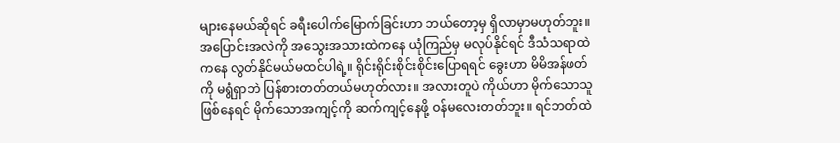များနေမယ်ဆိုရင် ခရီးပေါက်မြောက်ခြင်းဟာ ဘယ်တော့မှ ရှိလာမှာမဟုတ်ဘူး။ အပြောင်းအလဲကို အသွေးအသားထဲကနေ ယုံကြည်မှ မလုပ်နိုင်ရင် ဒီသံသရာထဲကနေ လွတ်နိုင်မယ်မထင်ပါရဲ့။ ရိုင်းရိုင်းစိုင်းစိုင်းပြောရရင် ခွေးဟာ မိမိအန်ဖတ်ကို မရွံရှာဘဲ ပြန်စားတတ်တယ်မဟုတ်လား။ အလားတူပဲ ကိုယ်ဟာ မိုက်သောသူဖြစ်နေရင် မိုက်သောအကျင့်ကို ဆက်ကျင့်နေဖို့ ဝန်မလေးတတ်ဘူး။ ရင်ဘတ်ထဲ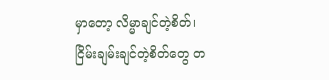မှာတော့ လိမ္မာချင်တဲ့စိတ်၊ ငြိမ်းချမ်းချင်တဲ့စိတ်တွေ တ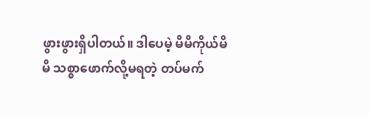ဖွားဖွားရှိပါတယ်။ ဒါပေမဲ့ မိမိကိုယ်မိမိ သစ္စာဖောက်လို့မရတဲ့ တပ်မက်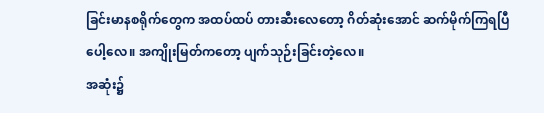ခြင်းမာနစရိုက်တွေက အထပ်ထပ် တားဆီးလေတော့ ဂိတ်ဆုံးအောင် ဆက်မိုက်ကြရပြီပေါ့လေ။ အကျိုးမြတ်ကတော့ ပျက်သုဉ်းခြင်းတဲ့လေ။
အဆုံး၌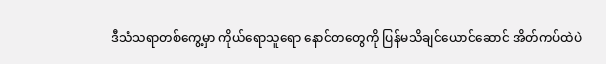ဒီသံသရာတစ်ကွေ့မှာ ကိုယ်ရောသူရော နောင်တတွေကို ပြန်မသိချင်ယောင်ဆောင် အိတ်ကပ်ထဲပဲ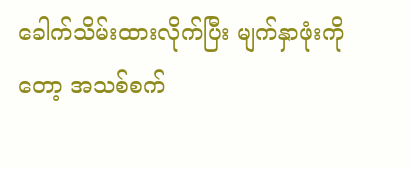ခေါက်သိမ်းထားလိုက်ပြီး မျက်နှာဖုံးကိုတော့ အသစ်စက်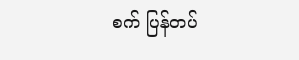စက် ပြန်တပ်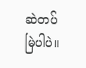ဆဲတပ်မြဲပါပဲ။